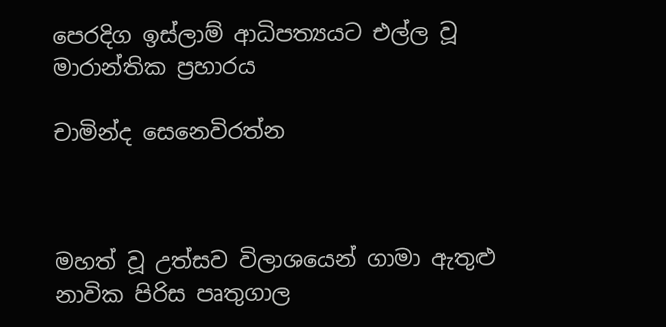පෙරදිග ඉස්‌ලාම් ආධිපත්‍යයට එල්ල වූ මාරාන්තික ප්‍රහාරය

චාමින්ද සෙනෙවිරත්න



මහත් වූ උත්සව විලාශයෙන් ගාමා ඇතුළු නාවික පිරිස පෘතුගාල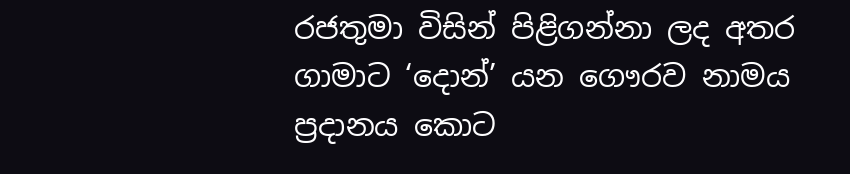රජතුමා විසින් පිළිගන්නා ලද අතර ගාමාට ‘දොන්’ යන ගෞරව නාමය ප්‍රදානය කොට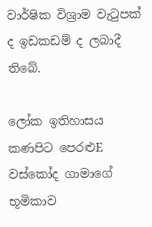වාර්ෂික විශ්‍රාම වැටුපක්‌ ද ඉඩකඩම් ද ලබාදී තිබේ.

ලෝක ඉතිහාසය කණපිට පෙරළුE වස්‌කෝද ගාමාගේ භූමිකාව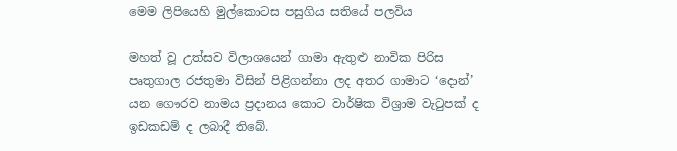මෙම ලිපියෙහි මුල්කොටස පසුගිය සතියේ පලවිය

මහත් වූ උත්සව විලාශයෙන් ගාමා ඇතුළු නාවික පිරිස පෘතුගාල රජතුමා විසින් පිළිගන්නා ලද අතර ගාමාට ‘දොන්’ යන ගෞරව නාමය ප්‍රදානය කොට වාර්ෂික විශ්‍රාම වැටුපක්‌ ද ඉඩකඩම් ද ලබාදී තිබේ.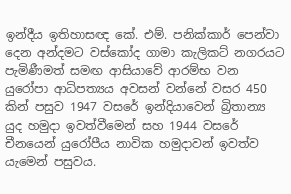ඉන්දීය ඉතිහාසඥ කේ. එම්. පනික්‌කාර් පෙන්වා දෙන අන්දමට වස්‌කෝද ගාමා කැලිකට්‌ නගරයට පැමිණීමත් සමඟ ආසියාවේ ආරම්භ වන යුරෝපා ආධිපත්‍යය අවසන් වන්නේ වසර 450 කින් පසුව 1947 වසරේ ඉන්දියාවෙන් බ්‍රිතාන්‍ය යුද හමුදා ඉවත්වීමෙන් සහ 1944 වසරේ චීනයෙන් යුරෝපීය නාවික හමුදාවන් ඉවත්ව යැමෙන් පසුවය.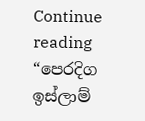Continue reading “පෙරදිග ඉස්‌ලාම්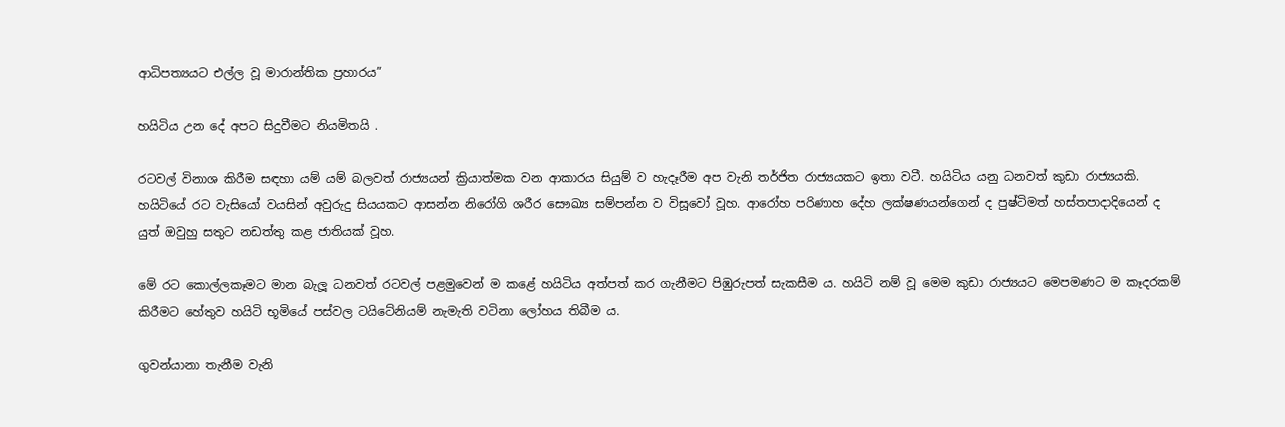ආධිපත්‍යයට එල්ල වූ මාරාන්තික ප්‍රහාරය”

හයිටිය උන දේ අපට සිදුවීමට නියමිතයි .

රටවල් විනාශ කිරීම සඳහා යම් යම් බලවත් රාජ්‍යයන් ක්‍රියාත්මක වන ආකාරය සියුම් ව හැදෑරීම අප වැනි තර්ජිත රාජ්‍යයකට ඉතා වටී. හයිටිය යනු ධනවත් කුඩා රාජ්‍යයකි. හයිටියේ රට වැසියෝ වයසින් අවුරුදු සියයකට ආසන්න නිරෝගි ශරීර සෞඛ්‍ය සම්පන්න ව විසූවෝ වූහ. ආරෝහ පරිණාහ දේහ ලක්‌ෂණයන්ගෙන් ද පුෂ්ටිමත් හස්‌තපාදාදියෙන් ද යුත් ඔවුහු සතුට නඩත්තු කළ ජාතියක්‌ වූහ.

මේ රට කොල්ලකෑමට මාන බැලූ ධනවත් රටවල් පළමුවෙන් ම කළේ හයිටිය අත්පත් කර ගැනීමට පිඹුරුපත් සැකසීම ය. හයිටි නම් වූ මෙම කුඩා රාජ්‍යයට මෙපමණට ම කෑදරකම් කිරීමට හේතුව හයිටි භූමියේ පස්‌වල ටයිටේනියම් නැමැති වටිනා ලෝහය තිබීම ය.

ගුවන්යානා තැනීම වැනි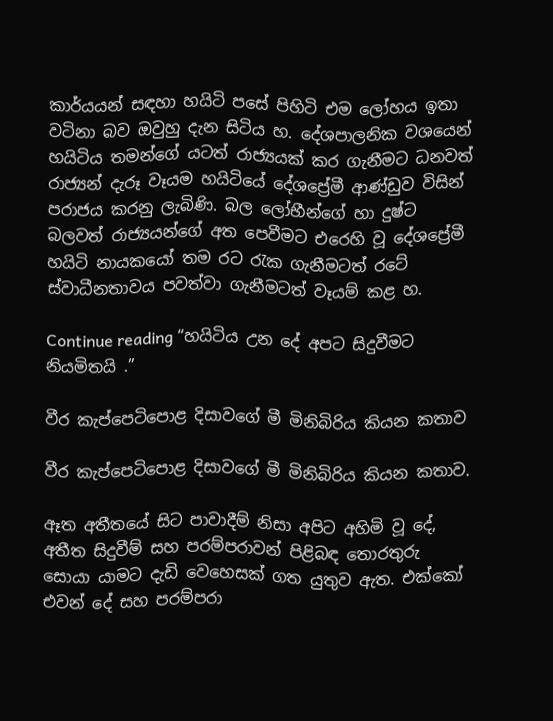කාර්යයන් සඳහා හයිටි පසේ පිහිටි එම ලෝහය ඉතා වටිනා බව ඔවුහු දැන සිටිය හ. දේශපාලනික වශයෙන් හයිටිය තමන්ගේ යටත් රාජ්‍යයක්‌ කර ගැනීමට ධනවත් රාජ්‍යන් දැරූ වෑයම හයිටියේ දේශප්‍රේමී ආණ්‌ඩුව විසින් පරාජය කරනු ලැබිණි. බල ලෝභීන්ගේ හා දුෂ්ට බලවත් රාජ්‍යයන්ගේ අත පෙවීමට එරෙහි වූ දේශප්‍රේමී හයිටි නායකයෝ තම රට රැක ගැනීමටත් රටේ ස්‌වාධීනතාවය පවත්වා ගැනීමටත් වෑයම් කළ හ.

Continue reading “හයිටිය උන දේ අපට සිදුවීමට නියමිතයි .”

වීර කැප්පෙටිපොළ දිසාවගේ මී මිනිබිරිය කියන කතාව

වීර කැප්පෙටිපොළ දිසාවගේ මී මිනිබිරිය කියන කතාව.

ඈත අතීතයේ සිට පාවාදීම් නිසා අපිට අහිමි වූ දේ, අතීත සිදුවීම් සහ පරම්පරාවන් පිළිබඳ තොරතුරු සොයා යාමට දැඩි වෙහෙසක් ගත යුතුව ඇත. එක්කෝ එවන් දේ සහ පරම්පරා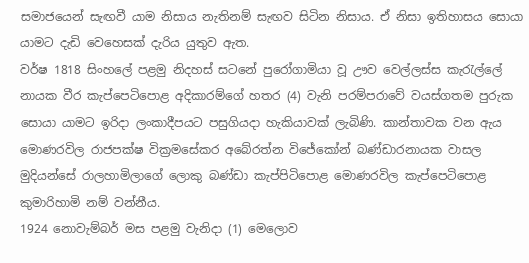සමාජයෙන් සැඟවී යාම නිසාය නැතිනම් සැඟව සිටින නිසාය. ඒ නිසා ඉතිහාසය සොයා යාමට දැඩි වෙහෙසක් දැරිය යුතුව ඇත.
වර්ෂ 1818 සිංහලේ පළමු නිදහස් සටනේ පුරෝගාමියා වූ ඌව වෙල්ලස්ස කැරැල්ලේ නායක වීර කැප්පෙටිපොළ අදිකාරම්ගේ හතර (4) වැනි පරම්පරාවේ වයස්ගතම පුරුක සොයා යාමට ඉරිදා ලංකාදීපයට පසුගියදා හැකියාවක් ලැබිණි. කාන්තාවක වන ඇය මොණරවිල රාජපක්ෂ වික්‍රමසේකර අබේරත්න විජේකෝන් බණ්ඩාරනායක වාසල මුදියන්සේ රාලහාමිලාගේ ලොකු බණ්ඩා කැප්පිටිපොළ මොණරවිල කැප්පෙටිපොළ කුමාරිහාමි නම් වන්නීය.
1924 නොවැම්බර් මස පළමු වැනිදා (1) මෙලොව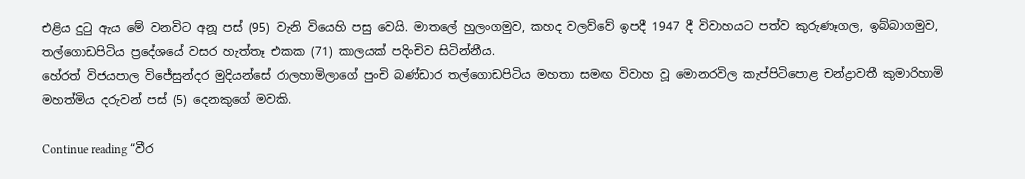එළිය දුටු ඇය මේ වනවිට අනූ පස් (95) වැනි වියෙහි පසු වෙයි. මාතලේ හුලංගමුව, කහද වලව්වේ ඉපදී 1947 දී විවාහයට පත්ව කුරුණෑගල, ඉබ්බාගමුව, තල්ගොඩපිටිය ප්‍රදේශයේ වසර හැත්තෑ එකක (71) කාලයක් පදිංචිව සිටින්නීය.
හේරත් විජයපාල විජේසුන්දර මුදියන්සේ රාලහාමිලාගේ පුංචි බණ්ඩාර තල්ගොඩපිටිය මහතා සමඟ විවාහ වූ මොනරවිල කැප්පිටිපොළ චන්ද්‍රාවතී කුමාරිහාමි මහත්මිය දරුවන් පස් (5) දෙනකුගේ මවකි.

Continue reading “වීර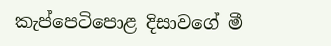කැප්පෙටිපොළ දිසාවගේ මී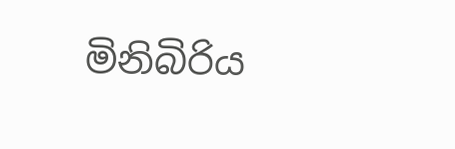මිනිබිරිය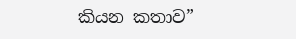කියන කතාව”